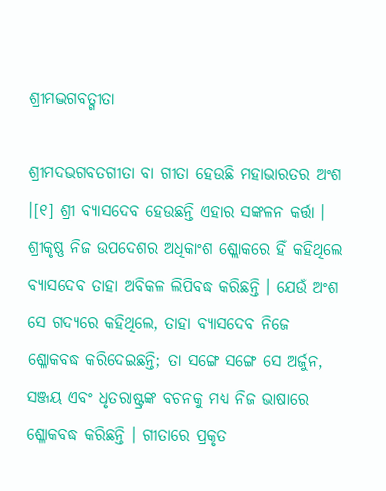ଶ୍ରୀମଦ୍ଭଗବତ୍ଗୀତା

ଶ୍ରୀମଦଭଗବତଗୀତା ବା ଗୀତା ହେଉଛି ମହାଭାରତର ଅଂଶ ।[୧] ଶ୍ରୀ ବ୍ୟାସଦେବ ହେଉଛନ୍ତି ଏହାର ସଙ୍କଳନ କର୍ତ୍ତା । ଶ୍ରୀକୃଷ୍ଣ ନିଜ ଉପଦେଶର ଅଧିକାଂଶ ଶ୍ଲୋକରେ ହିଁ କହିଥିଲେ ବ୍ୟାସଦେବ ତାହା ଅବିକଳ ଲିପିବଦ୍ଧ କରିଛନ୍ତି । ଯେଉଁ ଅଂଶ ସେ ଗଦ୍ୟରେ କହିଥିଲେ, ତାହା ବ୍ୟାସଦେବ ନିଜେ ଶ୍ଳୋକବଦ୍ଧ କରିଦେଇଛନ୍ତି; ତା ସଙ୍ଗେ ସଙ୍ଗେ ସେ ଅର୍ଜୁନ, ସଞ୍ଜୟ ଏବଂ ଧୃତରାଷ୍ଟ୍ରଙ୍କ ବଚନକୁ ମଧ୍ୟ ନିଜ ଭାଷାରେ ଶ୍ଳୋକବଦ୍ଧ କରିଛନ୍ତି । ଗୀତାରେ ପ୍ରକୃତ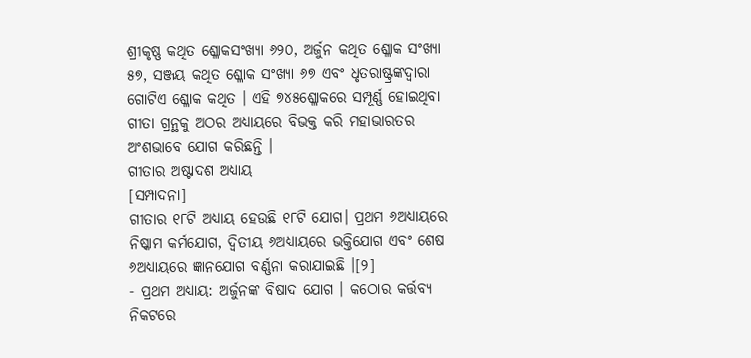ଶ୍ରୀକୃଷ୍ଣ କଥିତ ଶ୍ଳୋକସଂଖ୍ୟା ୬୨୦, ଅର୍ଜୁନ କଥିତ ଶ୍ଳୋକ ସଂଖ୍ୟା ୫୭, ସଞ୍ଜୟ କଥିତ ଶ୍ଳୋକ ସଂଖ୍ୟା ୬୭ ଏବଂ ଧୃତରାଷ୍ଟ୍ରଙ୍କଦ୍ୱାରା ଗୋଟିଏ ଶ୍ଳୋକ କଥିତ । ଏହି ୭୪୫ଶ୍ଳୋକରେ ସମ୍ପୂର୍ଣ୍ଣ ହୋଇଥିବା ଗୀତା ଗ୍ରନ୍ଥକୁ ଅଠର ଅଧ୍ୟାୟରେ ବିଭକ୍ତ କରି ମହାଭାରତର ଅଂଶଭାବେ ଯୋଗ କରିଛନ୍ତି ।
ଗୀତାର ଅଷ୍ଟାଦଶ ଅଧ୍ୟାୟ
[ସମ୍ପାଦନା]
ଗୀତାର ୧୮ଟି ଅଧ୍ୟାୟ ହେଉଛି ୧୮ଟି ଯୋଗ। ପ୍ରଥମ ୬ଅଧ୍ୟାୟରେ ନିଷ୍କାମ କର୍ମଯୋଗ, ଦ୍ୱିତୀୟ ୬ଅଧ୍ୟାୟରେ ଭକ୍ତିଯୋଗ ଏବଂ ଶେଷ ୬ଅଧ୍ୟାୟରେ ଜ୍ଞାନଯୋଗ ବର୍ଣ୍ଣନା କରାଯାଇଛି ।[୨]
- ପ୍ରଥମ ଅଧ୍ୟାୟ: ଅର୍ଜୁନଙ୍କ ବିଷାଦ ଯୋଗ । କଠୋର କର୍ତ୍ତବ୍ୟ ନିକଟରେ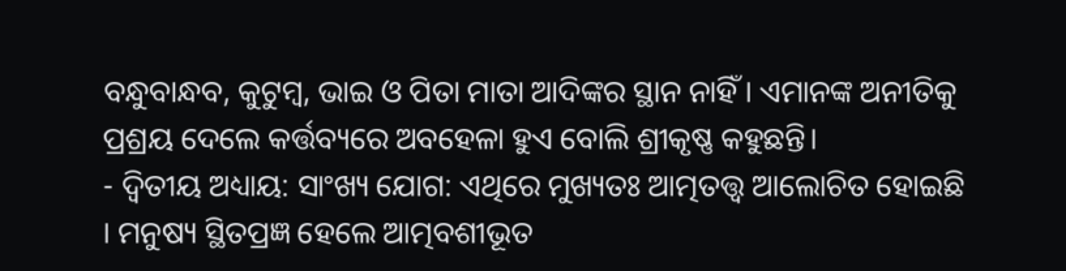ବନ୍ଧୁବାନ୍ଧବ, କୁଟୁମ୍ବ, ଭାଇ ଓ ପିତା ମାତା ଆଦିଙ୍କର ସ୍ଥାନ ନାହିଁ । ଏମାନଙ୍କ ଅନୀତିକୁ ପ୍ରଶ୍ରୟ ଦେଲେ କର୍ତ୍ତବ୍ୟରେ ଅବହେଳା ହୁଏ ବୋଲି ଶ୍ରୀକୃଷ୍ଣ କହୁଛନ୍ତି।
- ଦ୍ୱିତୀୟ ଅଧ୍ୟାୟ: ସାଂଖ୍ୟ ଯୋଗ: ଏଥିରେ ମୁଖ୍ୟତଃ ଆତ୍ମତତ୍ତ୍ୱ ଆଲୋଚିତ ହୋଇଛି । ମନୁଷ୍ୟ ସ୍ଥିତପ୍ରଜ୍ଞ ହେଲେ ଆତ୍ମବଶୀଭୂତ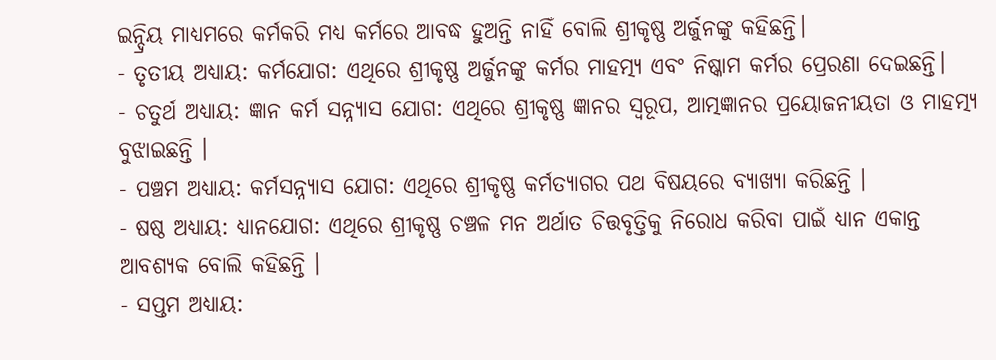ଇନ୍ଦ୍ରିୟ ମାଧ୍ୟମରେ କର୍ମକରି ମଧ୍ୟ କର୍ମରେ ଆବଦ୍ଧ ହୁଅନ୍ତି ନାହିଁ ବୋଲି ଶ୍ରୀକୃଷ୍ଣ ଅର୍ଜୁନଙ୍କୁ କହିଛନ୍ତି।
- ତୃତୀୟ ଅଧ୍ୟାୟ: କର୍ମଯୋଗ: ଏଥିରେ ଶ୍ରୀକୃଷ୍ଣ ଅର୍ଜୁନଙ୍କୁ କର୍ମର ମାହତ୍ମ୍ୟ ଏବଂ ନିଷ୍କାମ କର୍ମର ପ୍ରେରଣା ଦେଇଛନ୍ତି।
- ଚତୁର୍ଥ ଅଧ୍ୟାୟ: ଜ୍ଞାନ କର୍ମ ସନ୍ନ୍ୟାସ ଯୋଗ: ଏଥିରେ ଶ୍ରୀକୃଷ୍ଣ ଜ୍ଞାନର ସ୍ୱରୂପ, ଆତ୍ମଜ୍ଞାନର ପ୍ରୟୋଜନୀୟତା ଓ ମାହତ୍ମ୍ୟ ବୁଝାଇଛନ୍ତି ।
- ପଞ୍ଚମ ଅଧ୍ୟାୟ: କର୍ମସନ୍ନ୍ୟାସ ଯୋଗ: ଏଥିରେ ଶ୍ରୀକୃଷ୍ଣ କର୍ମତ୍ୟାଗର ପଥ ବିଷୟରେ ବ୍ୟାଖ୍ୟା କରିଛନ୍ତି ।
- ଷଷ୍ଠ ଅଧ୍ୟାୟ: ଧ୍ୟାନଯୋଗ: ଏଥିରେ ଶ୍ରୀକୃଷ୍ଣ ଚଞ୍ଚଳ ମନ ଅର୍ଥାତ ଚିତ୍ତବୃତ୍ତିକୁ ନିରୋଧ କରିବା ପାଇଁ ଧ୍ୟାନ ଏକାନ୍ତ ଆବଶ୍ୟକ ବୋଲି କହିଛନ୍ତି ।
- ସପ୍ତମ ଅଧ୍ୟାୟ: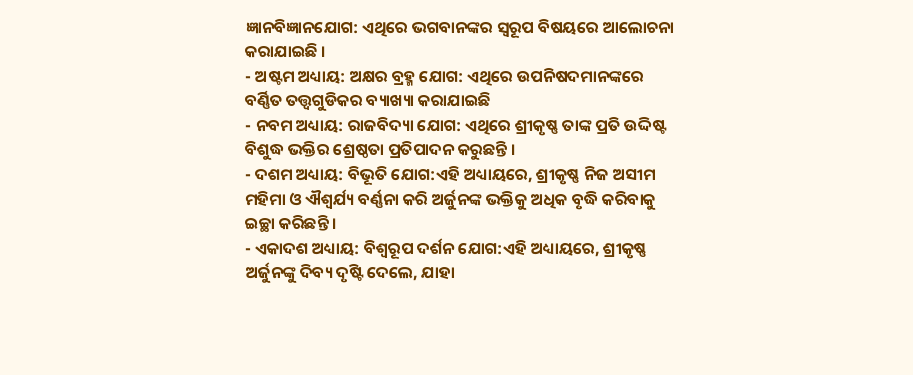ଜ୍ଞାନବିଜ୍ଞାନଯୋଗ: ଏଥିରେ ଭଗବାନଙ୍କର ସ୍ୱରୂପ ବିଷୟରେ ଆଲୋଚନା କରାଯାଇଛି ।
- ଅଷ୍ଟମ ଅଧ୍ୟାୟ: ଅକ୍ଷର ବ୍ରହ୍ମ ଯୋଗ: ଏଥିରେ ଉପନିଷଦମାନଙ୍କରେ ବର୍ଣ୍ଣିତ ତତ୍ତ୍ୱଗୁଡିକର ବ୍ୟାଖ୍ୟା କରାଯାଇଛି
- ନବମ ଅଧ୍ୟାୟ: ରାଜବିଦ୍ୟା ଯୋଗ: ଏଥିରେ ଶ୍ରୀକୃଷ୍ଣ ତାଙ୍କ ପ୍ରତି ଉଦ୍ଦିଷ୍ଟ ବିଶୁଦ୍ଧ ଭକ୍ତିର ଶ୍ରେଷ୍ଠତା ପ୍ରତିପାଦନ କରୁଛନ୍ତି ।
- ଦଶମ ଅଧ୍ୟାୟ: ବିଭୂତି ଯୋଗ:ଏହି ଅଧ୍ୟାୟରେ, ଶ୍ରୀକୃଷ୍ଣ ନିଜ ଅସୀମ ମହିମା ଓ ଐଶ୍ୱର୍ଯ୍ୟ ବର୍ଣ୍ଣନା କରି ଅର୍ଜୁନଙ୍କ ଭକ୍ତିକୁ ଅଧିକ ବୃଦ୍ଧି କରିବାକୁ ଇଚ୍ଛା କରିଛନ୍ତି ।
- ଏକାଦଶ ଅଧ୍ୟାୟ: ବିଶ୍ୱରୂପ ଦର୍ଶନ ଯୋଗ:ଏହି ଅଧ୍ୟାୟରେ, ଶ୍ରୀକୃଷ୍ଣ ଅର୍ଜୁନଙ୍କୁ ଦିବ୍ୟ ଦୃଷ୍ଟି ଦେଲେ, ଯାହା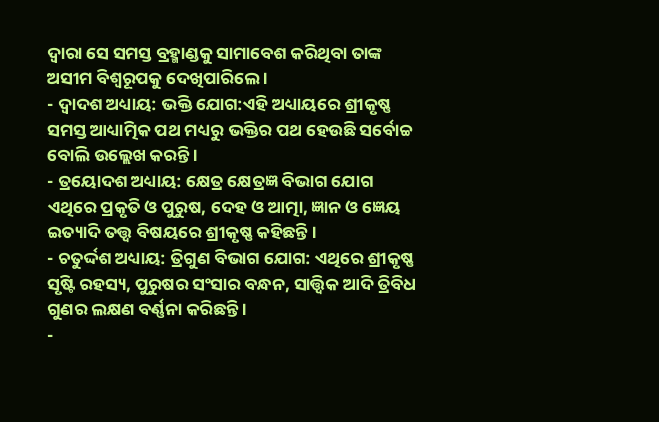ଦ୍ୱାରା ସେ ସମସ୍ତ ବ୍ରହ୍ମାଣ୍ଡକୁ ସାମାବେଶ କରିଥିବା ତାଙ୍କ ଅସୀମ ବିଶ୍ୱରୂପକୁ ଦେଖିପାରିଲେ ।
- ଦ୍ୱାଦଶ ଅଧ୍ୟାୟ: ଭକ୍ତି ଯୋଗ:ଏହି ଅଧ୍ୟାୟରେ ଶ୍ରୀକୃଷ୍ଣ ସମସ୍ତ ଆଧ୍ୟାତ୍ମିକ ପଥ ମଧ୍ୟରୁ ଭକ୍ତିର ପଥ ହେଉଛି ସର୍ବୋଚ୍ଚ ବୋଲି ଉଲ୍ଲେଖ କରନ୍ତି ।
- ତ୍ରୟୋଦଶ ଅଧ୍ୟାୟ: କ୍ଷେତ୍ର କ୍ଷେତ୍ରଜ୍ଞ ବିଭାଗ ଯୋଗ ଏଥିରେ ପ୍ରକୃତି ଓ ପୁରୁଷ, ଦେହ ଓ ଆତ୍ମା, ଜ୍ଞାନ ଓ ଜ୍ଞେୟ ଇତ୍ୟାଦି ତତ୍ତ୍ୱ ବିଷୟରେ ଶ୍ରୀକୃଷ୍ଣ କହିଛନ୍ତି ।
- ଚତୁର୍ଦ୍ଦଶ ଅଧ୍ୟାୟ: ତ୍ରିଗୁଣ ବିଭାଗ ଯୋଗ: ଏଥିରେ ଶ୍ରୀକୃଷ୍ଣ ସୃଷ୍ଟି ରହସ୍ୟ, ପୁରୁଷର ସଂସାର ବନ୍ଧନ, ସାତ୍ତ୍ୱିକ ଆଦି ତ୍ରିବିଧ ଗୁଣର ଲକ୍ଷଣ ବର୍ଣ୍ଣନା କରିଛନ୍ତି ।
-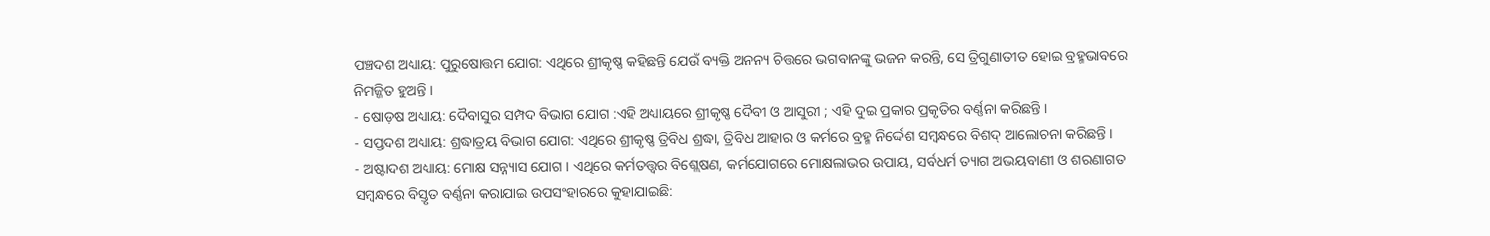ପଞ୍ଚଦଶ ଅଧ୍ୟାୟ: ପୁରୁଷୋତ୍ତମ ଯୋଗ: ଏଥିରେ ଶ୍ରୀକୃଷ୍ଣ କହିଛନ୍ତି ଯେଉଁ ବ୍ୟକ୍ତି ଅନନ୍ୟ ଚିତ୍ତରେ ଭଗବାନଙ୍କୁ ଭଜନ କରନ୍ତି, ସେ ତ୍ରିଗୁଣାତୀତ ହୋଇ ବ୍ରହ୍ମଭାବରେ ନିମଜ୍ଜିତ ହୁଅନ୍ତି ।
- ଷୋଡ଼ଷ ଅଧ୍ୟାୟ: ଦୈବାସୁର ସମ୍ପଦ ବିଭାଗ ଯୋଗ :ଏହି ଅଧ୍ୟାୟରେ ଶ୍ରୀକୃଷ୍ଣ ଦୈବୀ ଓ ଆସୁରୀ ; ଏହି ଦୁଇ ପ୍ରକାର ପ୍ରକୃତିର ବର୍ଣ୍ଣନା କରିଛନ୍ତି ।
- ସପ୍ତଦଶ ଅଧ୍ୟାୟ: ଶ୍ରଦ୍ଧାତ୍ରୟ ବିଭାଗ ଯୋଗ: ଏଥିରେ ଶ୍ରୀକୃଷ୍ଣ ତ୍ରିବିଧ ଶ୍ରଦ୍ଧା, ତ୍ରିବିଧ ଆହାର ଓ କର୍ମରେ ବ୍ରହ୍ମ ନିର୍ଦ୍ଦେଶ ସମ୍ବନ୍ଧରେ ବିଶଦ୍ ଆଲୋଚନା କରିଛନ୍ତି ।
- ଅଷ୍ଟାଦଶ ଅଧ୍ୟାୟ: ମୋକ୍ଷ ସନ୍ନ୍ୟାସ ଯୋଗ । ଏଥିରେ କର୍ମତତ୍ତ୍ୱର ବିଶ୍ଲେଷଣ, କର୍ମଯୋଗରେ ମୋକ୍ଷଲାଭର ଉପାୟ, ସର୍ବଧର୍ମ ତ୍ୟାଗ ଅଭୟବାଣୀ ଓ ଶରଣାଗତ ସମ୍ବନ୍ଧରେ ବିସ୍ତୃତ ବର୍ଣ୍ଣନା କରାଯାଇ ଉପସଂହାରରେ କୁହାଯାଇଛି: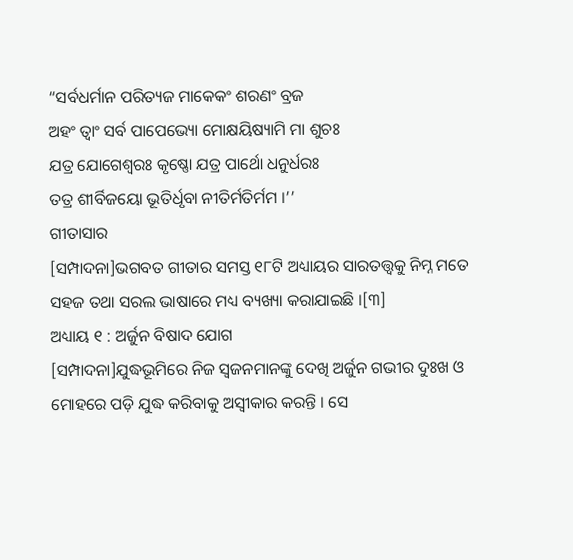“ସର୍ବଧର୍ମାନ ପରିତ୍ୟଜ ମାକେକଂ ଶରଣଂ ବ୍ରଜ
ଅହଂ ତ୍ୱାଂ ସର୍ବ ପାପେଭ୍ୟୋ ମୋକ୍ଷୟିଷ୍ୟାମି ମା ଶୁଚଃ
ଯତ୍ର ଯୋଗେଶ୍ୱରଃ କୃଷ୍ଣୋ ଯତ୍ର ପାର୍ଥୋ ଧନୁର୍ଧରଃ
ତତ୍ର ଶୀର୍ବିଜୟୋ ଭୂତିର୍ଧୃବା ନୀତିର୍ମତିର୍ମମ ।’’
ଗୀତାସାର
[ସମ୍ପାଦନା]ଭଗବତ ଗୀତାର ସମସ୍ତ ୧୮ଟି ଅଧ୍ୟାୟର ସାରତତ୍ତ୍ଵକୁ ନିମ୍ନ ମତେ ସହଜ ତଥା ସରଲ ଭାଷାରେ ମଧ୍ୟ ବ୍ୟଖ୍ୟା କରାଯାଇଛି ।[୩]
ଅଧ୍ୟାୟ ୧ : ଅର୍ଜୁନ ବିଷାଦ ଯୋଗ
[ସମ୍ପାଦନା]ଯୁଦ୍ଧଭୂମିରେ ନିଜ ସ୍ୱଜନମାନଙ୍କୁ ଦେଖି ଅର୍ଜୁନ ଗଭୀର ଦୁଃଖ ଓ ମୋହରେ ପଡ଼ି ଯୁଦ୍ଧ କରିବାକୁ ଅସ୍ୱୀକାର କରନ୍ତି । ସେ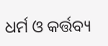ଧର୍ମ ଓ କର୍ତ୍ତବ୍ୟ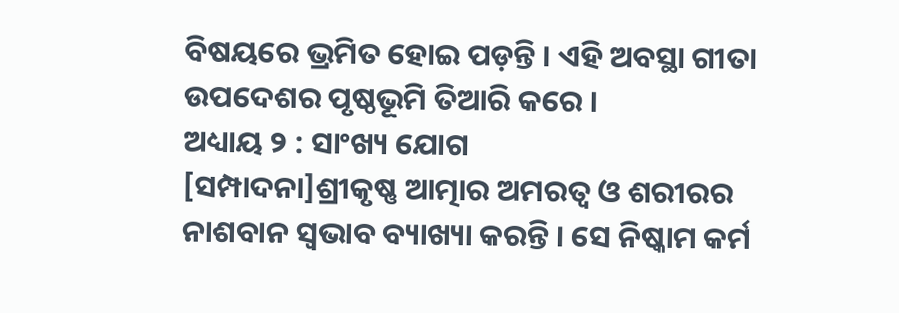ବିଷୟରେ ଭ୍ରମିତ ହୋଇ ପଡ଼ନ୍ତି । ଏହି ଅବସ୍ଥା ଗୀତା ଉପଦେଶର ପୃଷ୍ଠଭୂମି ତିଆରି କରେ ।
ଅଧ୍ୟାୟ ୨ : ସାଂଖ୍ୟ ଯୋଗ
[ସମ୍ପାଦନା]ଶ୍ରୀକୃଷ୍ଣ ଆତ୍ମାର ଅମରତ୍ୱ ଓ ଶରୀରର ନାଶବାନ ସ୍ୱଭାବ ବ୍ୟାଖ୍ୟା କରନ୍ତି । ସେ ନିଷ୍କାମ କର୍ମ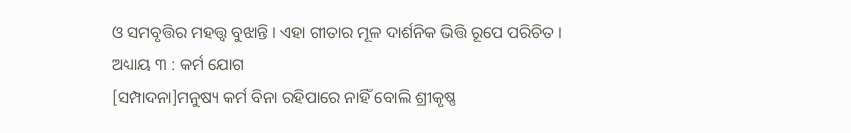ଓ ସମବୃତ୍ତିର ମହତ୍ତ୍ୱ ବୁଝାନ୍ତି । ଏହା ଗୀତାର ମୂଳ ଦାର୍ଶନିକ ଭିତ୍ତି ରୂପେ ପରିଚିତ ।
ଅଧ୍ୟାୟ ୩ : କର୍ମ ଯୋଗ
[ସମ୍ପାଦନା]ମନୁଷ୍ୟ କର୍ମ ବିନା ରହିପାରେ ନାହିଁ ବୋଲି ଶ୍ରୀକୃଷ୍ଣ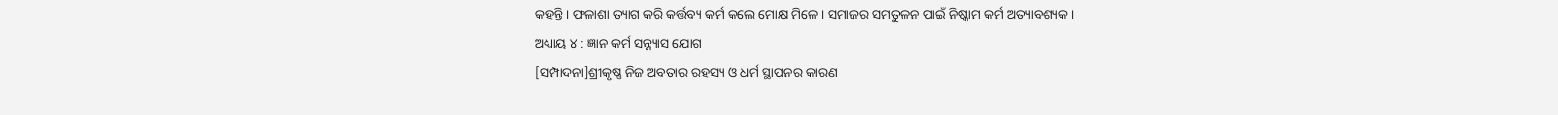କହନ୍ତି । ଫଳାଶା ତ୍ୟାଗ କରି କର୍ତ୍ତବ୍ୟ କର୍ମ କଲେ ମୋକ୍ଷ ମିଳେ । ସମାଜର ସମତୁଳନ ପାଇଁ ନିଷ୍କାମ କର୍ମ ଅତ୍ୟାବଶ୍ୟକ ।
ଅଧ୍ୟାୟ ୪ : ଜ୍ଞାନ କର୍ମ ସନ୍ନ୍ୟାସ ଯୋଗ
[ସମ୍ପାଦନା]ଶ୍ରୀକୃଷ୍ଣ ନିଜ ଅବତାର ରହସ୍ୟ ଓ ଧର୍ମ ସ୍ଥାପନର କାରଣ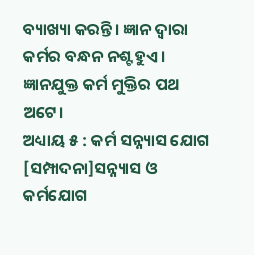ବ୍ୟାଖ୍ୟା କରନ୍ତି। ଜ୍ଞାନ ଦ୍ୱାରା କର୍ମର ବନ୍ଧନ ନଶ୍ଟ ହୁଏ। ଜ୍ଞାନଯୁକ୍ତ କର୍ମ ମୁକ୍ତିର ପଥ ଅଟେ।
ଅଧ୍ୟାୟ ୫ : କର୍ମ ସନ୍ନ୍ୟାସ ଯୋଗ
[ସମ୍ପାଦନା]ସନ୍ନ୍ୟାସ ଓ କର୍ମଯୋଗ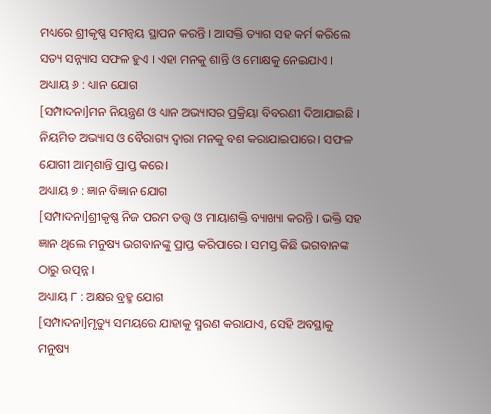ମଧ୍ୟରେ ଶ୍ରୀକୃଷ୍ଣ ସମନ୍ୱୟ ସ୍ଥାପନ କରନ୍ତି । ଆସକ୍ତି ତ୍ୟାଗ ସହ କର୍ମ କରିଲେ ସତ୍ୟ ସନ୍ନ୍ୟାସ ସଫଳ ହୁଏ । ଏହା ମନକୁ ଶାନ୍ତି ଓ ମୋକ୍ଷକୁ ନେଇଯାଏ ।
ଅଧ୍ୟାୟ ୬ : ଧ୍ୟାନ ଯୋଗ
[ସମ୍ପାଦନା]ମନ ନିୟନ୍ତ୍ରଣ ଓ ଧ୍ୟାନ ଅଭ୍ୟାସର ପ୍ରକ୍ରିୟା ବିବରଣୀ ଦିଆଯାଇଛି । ନିୟମିତ ଅଭ୍ୟାସ ଓ ବୈରାଗ୍ୟ ଦ୍ୱାରା ମନକୁ ବଶ କରାଯାଇପାରେ। ସଫଳ ଯୋଗୀ ଆତ୍ମଶାନ୍ତି ପ୍ରାପ୍ତ କରେ।
ଅଧ୍ୟାୟ ୭ : ଜ୍ଞାନ ବିଜ୍ଞାନ ଯୋଗ
[ସମ୍ପାଦନା]ଶ୍ରୀକୃଷ୍ଣ ନିଜ ପରମ ତତ୍ତ୍ୱ ଓ ମାୟାଶକ୍ତି ବ୍ୟାଖ୍ୟା କରନ୍ତି । ଭକ୍ତି ସହ ଜ୍ଞାନ ଥିଲେ ମନୁଷ୍ୟ ଭଗବାନଙ୍କୁ ପ୍ରାପ୍ତ କରିପାରେ । ସମସ୍ତ କିଛି ଭଗବାନଙ୍କ ଠାରୁ ଉତ୍ପନ୍ନ ।
ଅଧ୍ୟାୟ ୮ : ଅକ୍ଷର ବ୍ରହ୍ମ ଯୋଗ
[ସମ୍ପାଦନା]ମୃତ୍ୟୁ ସମୟରେ ଯାହାକୁ ସ୍ମରଣ କରାଯାଏ, ସେହି ଅବସ୍ଥାକୁ ମନୁଷ୍ୟ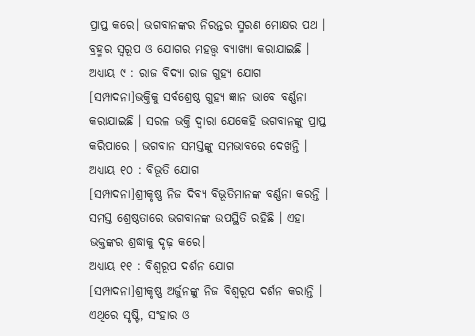ପ୍ରାପ୍ତ କରେ। ଭଗବାନଙ୍କର ନିରନ୍ତର ସ୍ମରଣ ମୋକ୍ଷର ପଥ । ବ୍ରହ୍ମର ସ୍ୱରୂପ ଓ ଯୋଗର ମହତ୍ତ୍ୱ ବ୍ୟାଖ୍ୟା କରାଯାଇଛି ।
ଅଧ୍ୟାୟ ୯ : ରାଜ ବିଦ୍ୟା ରାଜ ଗୁହ୍ୟ ଯୋଗ
[ସମ୍ପାଦନା]ଭକ୍ତିକୁ ସର୍ବଶ୍ରେଷ୍ଠ ଗୁହ୍ୟ ଜ୍ଞାନ ଭାବେ ବର୍ଣ୍ଣନା କରାଯାଇଛି । ସରଳ ଭକ୍ତି ଦ୍ୱାରା ଯେକେହି ଭଗବାନଙ୍କୁ ପ୍ରାପ୍ତ କରିପାରେ । ଭଗବାନ ସମସ୍ତଙ୍କୁ ସମଭାବରେ ଦେଖନ୍ତି ।
ଅଧ୍ୟାୟ ୧୦ : ବିଭୂତି ଯୋଗ
[ସମ୍ପାଦନା]ଶ୍ରୀକୃଷ୍ଣ ନିଜ ଦିବ୍ୟ ବିଭୂତିମାନଙ୍କ ବର୍ଣ୍ଣନା କରନ୍ତି । ସମସ୍ତ ଶ୍ରେଷ୍ଠତାରେ ଭଗବାନଙ୍କ ଉପସ୍ଥିତି ରହିଛି । ଏହା ଭକ୍ତଙ୍କର ଶ୍ରଦ୍ଧାକୁ ଦୃଢ଼ କରେ।
ଅଧ୍ୟାୟ ୧୧ : ବିଶ୍ୱରୂପ ଦର୍ଶନ ଯୋଗ
[ସମ୍ପାଦନା]ଶ୍ରୀକୃଷ୍ଣ ଅର୍ଜୁନଙ୍କୁ ନିଜ ବିଶ୍ୱରୂପ ଦର୍ଶନ କରାନ୍ତି । ଏଥିରେ ସୃଷ୍ଟି, ସଂହାର ଓ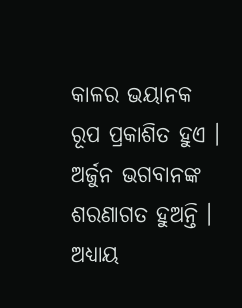କାଳର ଭୟାନକ ରୂପ ପ୍ରକାଶିତ ହୁଏ । ଅର୍ଜୁନ ଭଗବାନଙ୍କ ଶରଣାଗତ ହୁଅନ୍ତି ।
ଅଧ୍ୟାୟ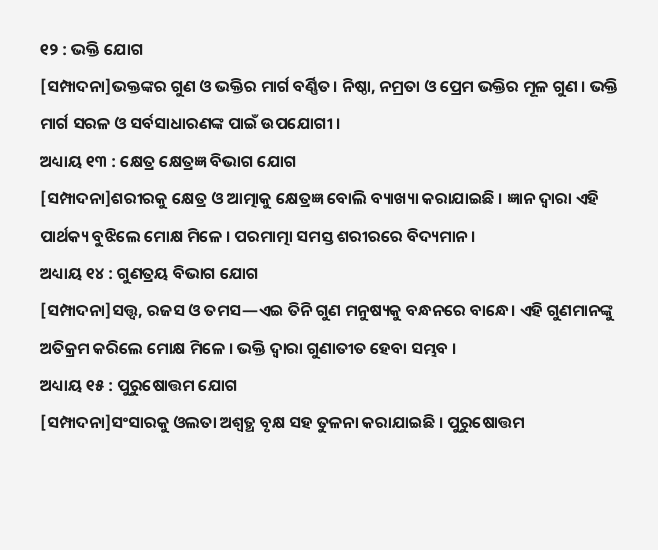୧୨ : ଭକ୍ତି ଯୋଗ
[ସମ୍ପାଦନା]ଭକ୍ତଙ୍କର ଗୁଣ ଓ ଭକ୍ତିର ମାର୍ଗ ବର୍ଣ୍ଣିତ। ନିଷ୍ଠା, ନମ୍ରତା ଓ ପ୍ରେମ ଭକ୍ତିର ମୂଳ ଗୁଣ । ଭକ୍ତି ମାର୍ଗ ସରଳ ଓ ସର୍ବସାଧାରଣଙ୍କ ପାଇଁ ଉପଯୋଗୀ ।
ଅଧ୍ୟାୟ ୧୩ : କ୍ଷେତ୍ର କ୍ଷେତ୍ରଜ୍ଞ ବିଭାଗ ଯୋଗ
[ସମ୍ପାଦନା]ଶରୀରକୁ କ୍ଷେତ୍ର ଓ ଆତ୍ମାକୁ କ୍ଷେତ୍ରଜ୍ଞ ବୋଲି ବ୍ୟାଖ୍ୟା କରାଯାଇଛି । ଜ୍ଞାନ ଦ୍ୱାରା ଏହି ପାର୍ଥକ୍ୟ ବୁଝିଲେ ମୋକ୍ଷ ମିଳେ । ପରମାତ୍ମା ସମସ୍ତ ଶରୀରରେ ବିଦ୍ୟମାନ ।
ଅଧ୍ୟାୟ ୧୪ : ଗୁଣତ୍ରୟ ବିଭାଗ ଯୋଗ
[ସମ୍ପାଦନା]ସତ୍ତ୍ୱ, ରଜସ ଓ ତମସ—ଏଇ ତିନି ଗୁଣ ମନୁଷ୍ୟକୁ ବନ୍ଧନରେ ବାନ୍ଧେ। ଏହି ଗୁଣମାନଙ୍କୁ ଅତିକ୍ରମ କରିଲେ ମୋକ୍ଷ ମିଳେ । ଭକ୍ତି ଦ୍ୱାରା ଗୁଣାତୀତ ହେବା ସମ୍ଭବ ।
ଅଧ୍ୟାୟ ୧୫ : ପୁରୁଷୋତ୍ତମ ଯୋଗ
[ସମ୍ପାଦନା]ସଂସାରକୁ ଓଲତା ଅଶ୍ୱତ୍ଥ ବୃକ୍ଷ ସହ ତୁଳନା କରାଯାଇଛି । ପୁରୁଷୋତ୍ତମ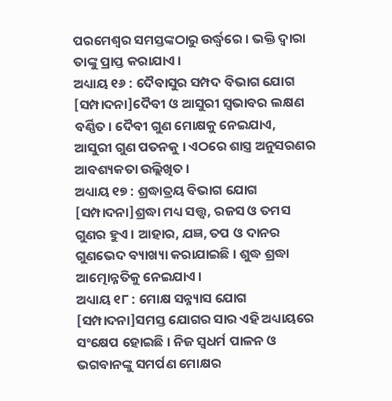ପରମେଶ୍ୱର ସମସ୍ତଙ୍କଠାରୁ ଉର୍ଦ୍ଧ୍ଵରେ । ଭକ୍ତି ଦ୍ୱାରା ତାଙ୍କୁ ପ୍ରାପ୍ତ କରାଯାଏ।
ଅଧ୍ୟାୟ ୧୬ : ଦୈବାସୁର ସମ୍ପଦ ବିଭାଗ ଯୋଗ
[ସମ୍ପାଦନା]ଦୈବୀ ଓ ଆସୁରୀ ସ୍ୱଭାବର ଲକ୍ଷଣ ବର୍ଣ୍ଣିତ। ଦୈବୀ ଗୁଣ ମୋକ୍ଷକୁ ନେଇଯାଏ, ଆସୁରୀ ଗୁଣ ପତନକୁ । ଏଠରେ ଶାସ୍ତ୍ର ଅନୁସରଣର ଆବଶ୍ୟକତା ଉଲ୍ଲିଖିତ।
ଅଧ୍ୟାୟ ୧୭ : ଶ୍ରଦ୍ଧାତ୍ରୟ ବିଭାଗ ଯୋଗ
[ସମ୍ପାଦନା]ଶ୍ରଦ୍ଧା ମଧ୍ୟ ସତ୍ତ୍ୱ, ରଜସ ଓ ତମସ ଗୁଣର ହୁଏ । ଆହାର, ଯଜ୍ଞ, ତପ ଓ ଦାନର ଗୁଣଭେଦ ବ୍ୟାଖ୍ୟା କରାଯାଇଛି । ଶୁଦ୍ଧ ଶ୍ରଦ୍ଧା ଆତ୍ମୋନ୍ନତିକୁ ନେଇଯାଏ ।
ଅଧ୍ୟାୟ ୧୮ : ମୋକ୍ଷ ସନ୍ନ୍ୟାସ ଯୋଗ
[ସମ୍ପାଦନା]ସମସ୍ତ ଯୋଗର ସାର ଏହି ଅଧ୍ୟାୟରେ ସଂକ୍ଷେପ ହୋଇଛି । ନିଜ ସ୍ୱଧର୍ମ ପାଳନ ଓ ଭଗବାନଙ୍କୁ ସମର୍ପଣ ମୋକ୍ଷର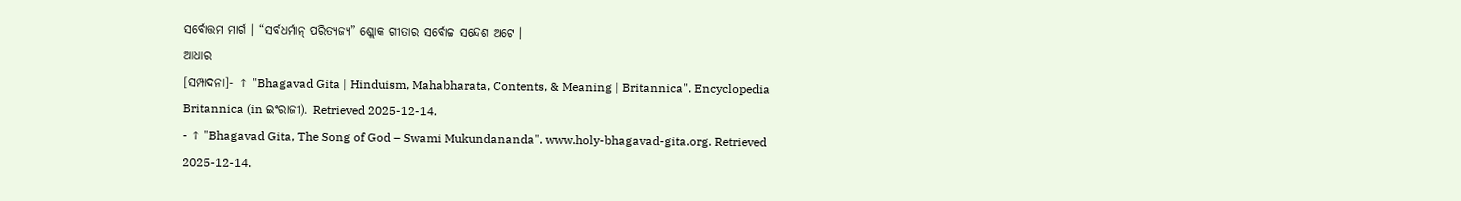ସର୍ବୋତ୍ତମ ମାର୍ଗ । “ସର୍ବଧର୍ମାନ୍ ପରିତ୍ୟଜ୍ୟ” ଶ୍ଲୋକ ଗୀତାର ସର୍ବୋଚ୍ଚ ସନ୍ଦେଶ ଅଟେ ।
ଆଧାର
[ସମ୍ପାଦନା]- ↑ "Bhagavad Gita | Hinduism, Mahabharata, Contents, & Meaning | Britannica". Encyclopedia Britannica (in ଇଂରାଜୀ). Retrieved 2025-12-14.
- ↑ "Bhagavad Gita, The Song of God – Swami Mukundananda". www.holy-bhagavad-gita.org. Retrieved 2025-12-14.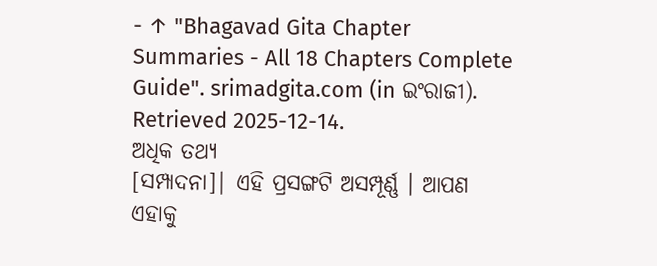- ↑ "Bhagavad Gita Chapter Summaries - All 18 Chapters Complete Guide". srimadgita.com (in ଇଂରାଜୀ). Retrieved 2025-12-14.
ଅଧିକ ତଥ୍ୟ
[ସମ୍ପାଦନା]| ଏହି ପ୍ରସଙ୍ଗଟି ଅସମ୍ପୂର୍ଣ୍ଣ । ଆପଣ ଏହାକୁ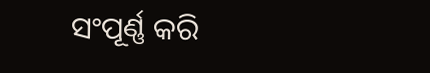ସଂପୂର୍ଣ୍ଣ କରି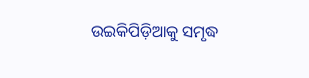ଉଇକିପିଡ଼ିଆକୁ ସମୃଦ୍ଧ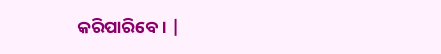କରିପାରିବେ । |